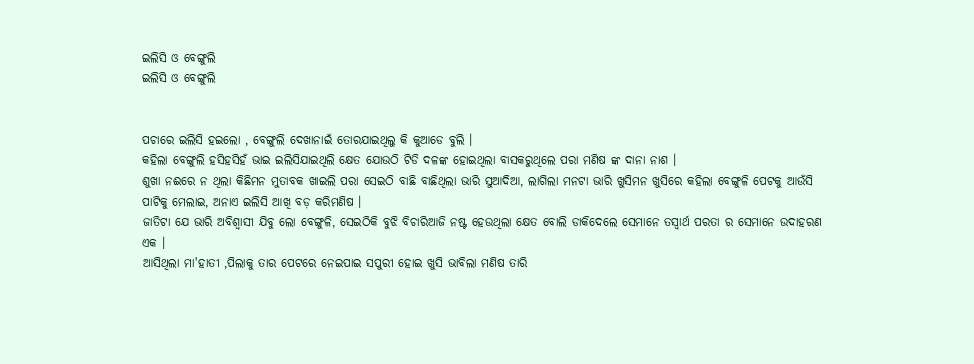ଇଲିସି ଓ ବେଙ୍ଗୁଲି
ଇଲିସି ଓ ବେଙ୍ଗୁଲି


ପଚାରେ ଇଲିସି ହଇଲୋ , ବେଙ୍ଗୁଲି ଦେଖାନାଇଁ ତୋରଯାଇଥିଲୁ କି କୁଆଡେ ବୁଲି ।
କହିଲା ବେଙ୍ଗୁଲି ହସିହସିହଁ ଭାଇ ଇଲିସିଯାଇଥିଲି କ୍ଷେତ ଯୋଉଠି ଟିଡି ଦଳଙ୍କ ହୋଇଥିଲା ବାସକରୁଥିଲେ ପରା ମଣିଷ ଙ୍କ ଦାନା ନାଶ ।
ଶୁଖା ନଈରେ ନ ଥିଲା କିଛିମନ ମୁତାବକ ଖାଇଲି ପରା ସେଇଠି ବାଛି ବାଛିଥିଲା ଭାରି ସୁଆଦିଆ, ଲାଗିଲା ମନଟା ଭାରି ଖୁସିମନ ଖୁସିରେ କହିଲା ବେଙ୍ଗୁଳି ପେଟକୁ ଆଉଁସି
ପାଟିକୁ ମେଲାଇ, ଅନାଏ ଇଲିସି ଆଖି ବଡ଼ କରିମଣିଷ ।
ଜାତିଟା ଯେ ଭାରି ଅବିଶ୍ବାସୀ ଯିବୁ ଲୋ ବେଙ୍ଗୁଳି, ସେଇଠିକି ବୁଝି ବିଚାରିଆଜି ନଷ୍ଟ ହେଉଥିଲା କ୍ଷେତ ବୋଲି ଡାକିଦେଲେ ସେମାନେ ତସ୍ବାର୍ଥ ପରତା ର ସେମାନେ ଉଦାହରଣ ଏକ ।
ଆସିଥିଲା ମା'ହାତୀ ,ପିଲାକୁ ତାର ପେଟରେ ନେଇପାଇ ସପୁରୀ ହୋଇ ଖୁସି ଭାବିଲା ମଣିଷ ତାରି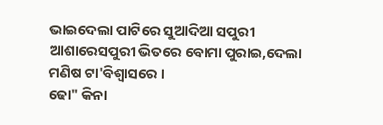ଭାଇଦେଲା ପାଟିରେ ସୁଆଦିଆ ସପୁରୀ ଆଶାରେସପୁରୀ ଭିତରେ ବୋମା ପୁରାଇ,ଦେଲା ମଣିଷ ଟା'ବିଶ୍ୱାସରେ ।
ଢୋ" କିନା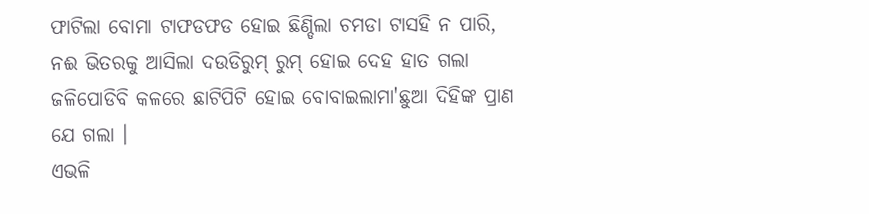ଫାଟିଲା ବୋମା ଟାଫଡଫଡ ହୋଇ ଛିଣ୍ଡିଲା ଚମଡା ଟାସହି ନ ପାରି, ନଈ ଭିତରକୁ ଆସିଲା ଦଉଡିରୁମ୍ ରୁମ୍ ହୋଇ ଦେହ ହାତ ଗଲା ଜଳିପୋଡିବି କଳରେ ଛାଟିପିଟି ହୋଇ ବୋବାଇଲାମା'ଛୁଆ ଦିହିଙ୍କ ପ୍ରାଣ ଯେ ଗଲା ।
ଏଭଳି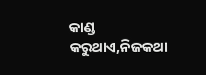କାଣ୍ଡ କରୁଥାଏ,ନିଜକଥା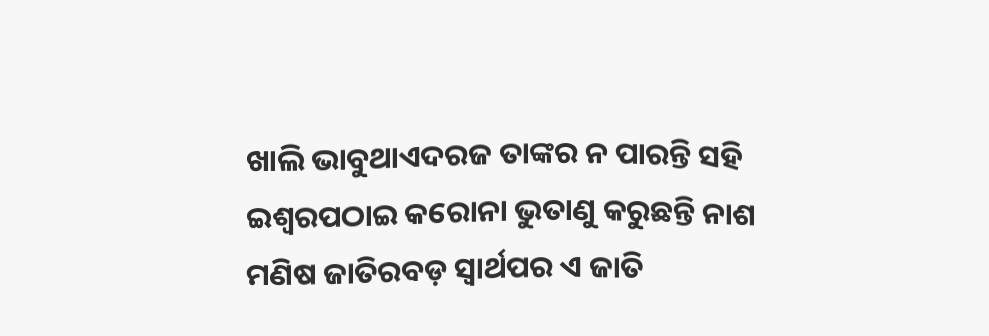ଖାଲି ଭାବୁଥାଏଦରଜ ତାଙ୍କର ନ ପାରନ୍ତି ସହି ଇଶ୍ୱରପଠାଇ କରୋନା ଭୁତାଣୁ କରୁଛନ୍ତି ନାଶ ମଣିଷ ଜାତିରବଡ଼ ସ୍ୱାର୍ଥପର ଏ ଜାତି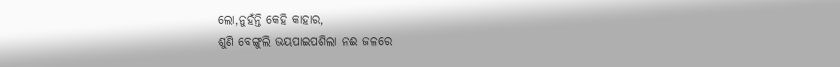ଲୋ,ନୁହଁନ୍ତି କେହି କାହାର,
ଶୁଣି ବେଙ୍ଗୁଲି ଭୟପାଇପଶିଲା ନଈ ଜଳରେ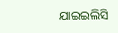ଯାଇଇଲିସି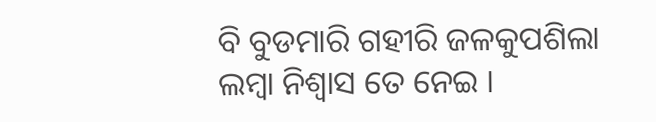ବି ବୁଡମାରି ଗହୀରି ଜଳକୁପଶିଲା ଲମ୍ବା ନିଶ୍ୱାସ ତେ ନେଇ ।